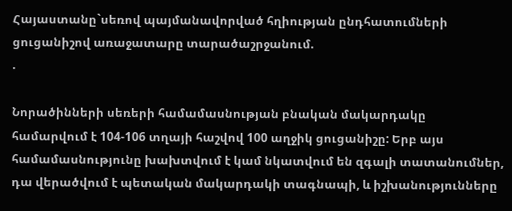Հայաստանը`սեռով պայմանավորված հղիության ընդհատումների ցուցանիշով առաջատարը տարածաշրջանում.
.

Նորածինների սեռերի համամասնության բնական մակարդակը համարվում է 104-106 տղայի հաշվով 100 աղջիկ ցուցանիշը: Երբ այս համամասնությունը խախտվում է կամ նկատվում են զգալի տատանումներ, դա վերածվում է պետական մակարդակի տագնապի, և իշխանությունները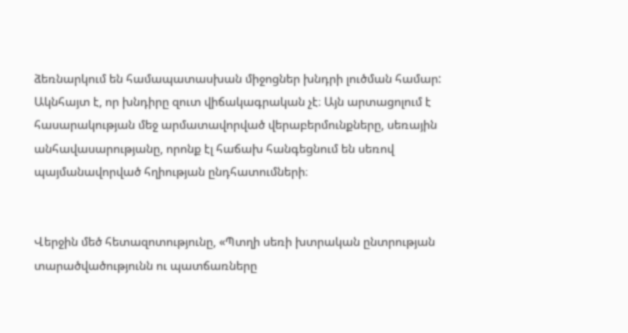ձեռնարկում են համապատասխան միջոցներ խնդրի լուծման համար: Ակնհայտ է, որ խնդիրը զուտ վիճակագրական չէ։ Այն արտացոլում է հասարակության մեջ արմատավորված վերաբերմունքները, սեռային անհավասարությանը, որոնք էլ հաճախ հանգեցնում են սեռով պայմանավորված հղիության ընդհատումների։


Վերջին մեծ հետազոտությունը, «Պտղի սեռի խտրական ընտրության տարածվածությունն ու պատճառները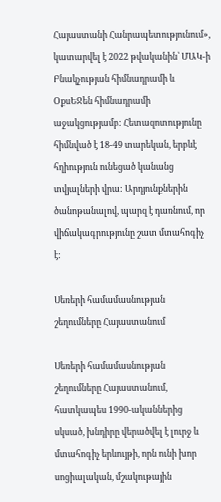Հայաստանի Հանրապետությունում», կատարվել է 2022 թվականին՝ ՄԱԿ-ի Բնակչության հիմնադրամի և ՕքսԵՋեն հիմնադրամի աջակցությամբ: Հետազոտությունը հիմնված է 18-49 տարեկան, երբևէ հղիություն ունեցած կանանց տվյալների վրա: Արդյունքներին ծանոթանալով, պարզ է դառնում, որ վիճակագրությունը շատ մտահոգիչ է:

Սեռերի համամասնության շեղումները Հայաստանում

Սեռերի համամասնության շեղումները Հայաստանում, հատկապես 1990-ականներից սկսած, խնդիրը վերածվել է լուրջ և մտահոգիչ երևույթի, որն ունի խոր սոցիալական, մշակութային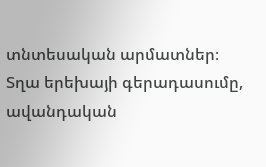տնտեսական արմատներ։ Տղա երեխայի գերադասումը, ավանդական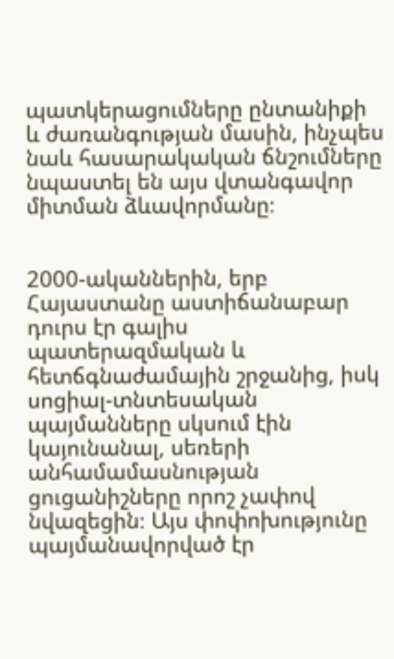պատկերացումները ընտանիքի և ժառանգության մասին, ինչպես նաև հասարակական ճնշումները նպաստել են այս վտանգավոր միտման ձևավորմանը։


2000-ականներին, երբ Հայաստանը աստիճանաբար դուրս էր գալիս պատերազմական և հետճգնաժամային շրջանից, իսկ սոցիալ-տնտեսական պայմանները սկսում էին կայունանալ, սեռերի անհամամասնության ցուցանիշները որոշ չափով նվազեցին։ Այս փոփոխությունը պայմանավորված էր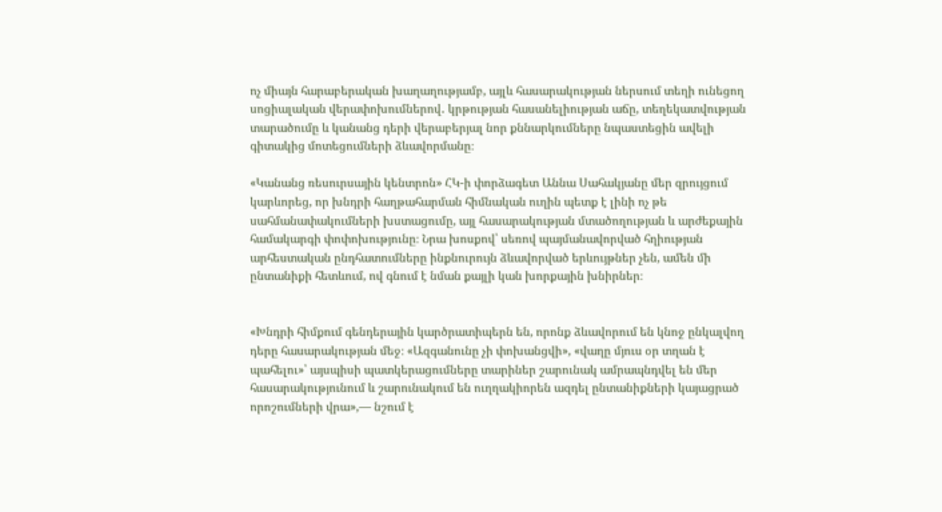ոչ միայն հարաբերական խաղաղությամբ, այլև հասարակության ներսում տեղի ունեցող սոցիալական վերափոխումներով․ կրթության հասանելիության աճը, տեղեկատվության տարածումը և կանանց դերի վերաբերյալ նոր քննարկումները նպաստեցին ավելի գիտակից մոտեցումների ձևավորմանը։

«Կանանց ռեսուրսային կենտրոն» ՀԿ-ի փորձագետ Աննա Սահակյանը մեր զրույցում կարևորեց, որ խնդրի հաղթահարման հիմնական ուղին պետք է լինի ոչ թե սահմանափակումների խստացումը, այլ հասարակության մտածողության և արժեքային համակարգի փոփոխությունը։ Նրա խոսքով՝ սեռով պայմանավորված հղիության արհեստական ընդհատումները ինքնուրույն ձևավորված երևույթներ չեն, ամեն մի ընտանիքի հետևում, ով գնում է նման քայլի կան խորքային խնիրներ։


«Խնդրի հիմքում գենդերային կարծրատիպերն են, որոնք ձևավորում են կնոջ ընկալվող դերը հասարակության մեջ։ «Ազգանունը չի փոխանցվի», «վաղը մյուս օր տղան է պահելու»՝ այսպիսի պատկերացումները տարիներ շարունակ ամրապնդվել են մեր հասարակությունում և շարունակում են ուղղակիորեն ազդել ընտանիքների կայացրած որոշումների վրա»,— նշում է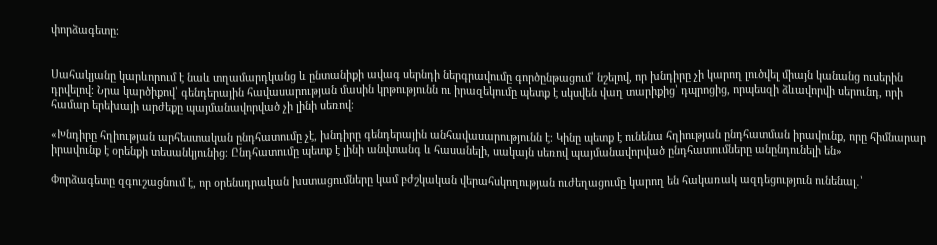փորձագետը։


Սահակյանը կարևորում է նաև տղամարդկանց և ընտանիքի ավագ սերնդի ներգրավումը գործընթացում՝ նշելով, որ խնդիրը չի կարող լուծվել միայն կանանց ուսերին դրվելով։ Նրա կարծիքով՝ գենդերային հավասարության մասին կրթությունն ու իրազեկումը պետք է սկսվեն վաղ տարիքից՝ դպրոցից, որպեսզի ձևավորվի սերունդ, որի համար երեխայի արժեքը պայմանավորված չի լինի սեռով։

«Խնդիրը հղիության արհեստական ընդհատումը չէ, խնդիրը գենդերային անհավասարությունն է։ Կինը պետք է ունենա հղիության ընդհատման իրավունք, որը հիմնարար իրավունք է օրենքի տեսանկյունից։ Ընդհատումը պետք է լինի անվտանգ և հասանելի, սակայն սեռով պայմանավորված ընդհատումները անընդունելի են»

Փորձագետը զգուշացնում է, որ օրենսդրական խստացումները կամ բժշկական վերահսկողության ուժեղացումը կարող են հակառակ ազդեցություն ունենալ․՝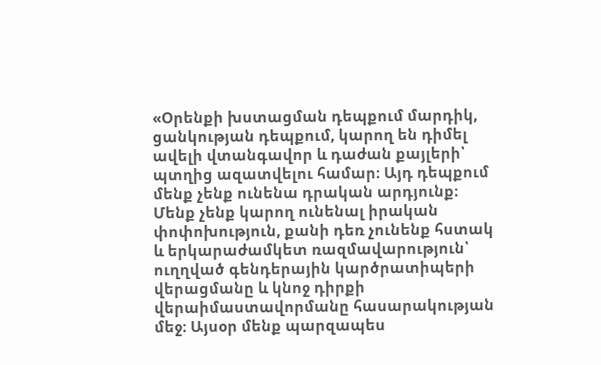«Օրենքի խստացման դեպքում մարդիկ, ցանկության դեպքում, կարող են դիմել ավելի վտանգավոր և դաժան քայլերի՝ պտղից ազատվելու համար։ Այդ դեպքում մենք չենք ունենա դրական արդյունք։ Մենք չենք կարող ունենալ իրական փոփոխություն, քանի դեռ չունենք հստակ և երկարաժամկետ ռազմավարություն՝ ուղղված գենդերային կարծրատիպերի վերացմանը և կնոջ դիրքի վերաիմաստավորմանը հասարակության մեջ։ Այսօր մենք պարզապես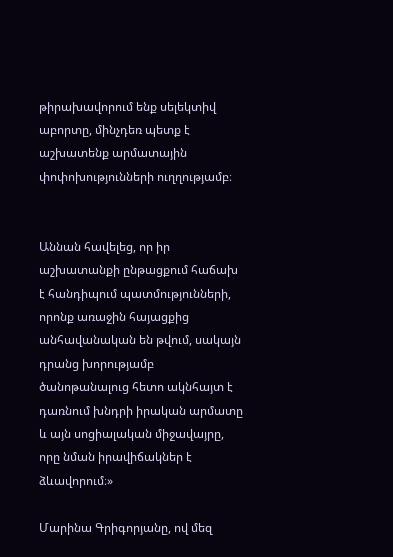թիրախավորում ենք սելեկտիվ աբորտը, մինչդեռ պետք է աշխատենք արմատային փոփոխությունների ուղղությամբ։


Աննան հավելեց, որ իր աշխատանքի ընթացքում հաճախ է հանդիպում պատմությունների, որոնք առաջին հայացքից անհավանական են թվում, սակայն դրանց խորությամբ ծանոթանալուց հետո ակնհայտ է դառնում խնդրի իրական արմատը և այն սոցիալական միջավայրը, որը նման իրավիճակներ է ձևավորում։»

Մարինա Գրիգորյանը, ով մեզ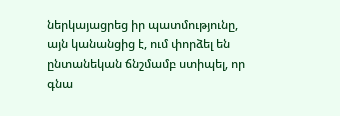ներկայացրեց իր պատմությունը, այն կանանցից է, ում փորձել են ընտանեկան ճնշմամբ ստիպել, որ գնա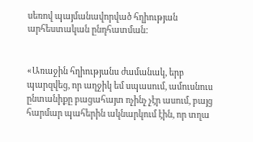սեռով պայմանավորված հղիության արհեստական ընդհատման:


«Առաջին հղիությանս ժամանակ, երբ պարզվեց, որ աղջիկ եմ սպասում, ամուսնուս ընտանիքը բացահայտ ոչինչ չէր ասում, բայց հարմար պահերին ակնարկում էին, որ տղա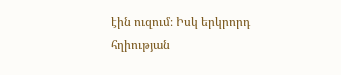էին ուզում։ Իսկ երկրորդ հղիության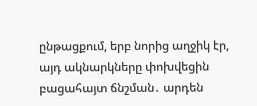ընթացքում, երբ նորից աղջիկ էր, այդ ակնարկները փոխվեցին բացահայտ ճնշման․ արդեն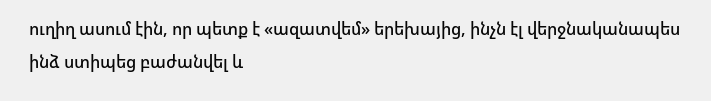ուղիղ ասում էին, որ պետք է «ազատվեմ» երեխայից, ինչն էլ վերջնականապես ինձ ստիպեց բաժանվել և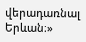վերադառնալ Երևան։»